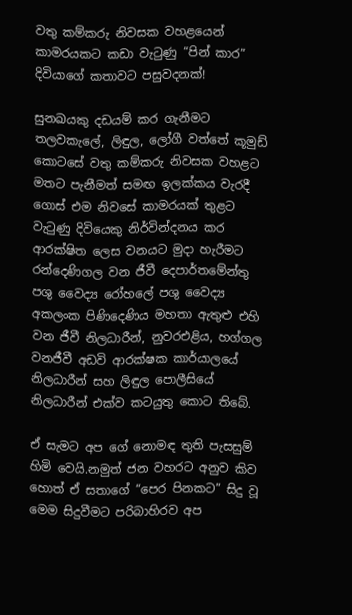වතු කම්කරු නිවසක වහළයෙන් කාමරයකට කඩා වැටුණු “පින් කාර” දිවියාගේ කතාවට පසුවදනක්!

සුනඛයකු දඩයම් කර ගැනීමට තලවකැලේ, ලිඳුල, ලෝගී වත්තේ කූමුඩ් කොටසේ වතු කම්කරු නිවසක වහළට මතට පැනීමත් සමඟ ඉලක්කය වැරදී ගොස් එම නිවසේ කාමරයක් තුළට වැටුණු දිවියෙකු නිර්වින්දනය කර ආරක්ෂිත ලෙස වනයට මුදා හැරීමට රන්දෙණිගල වන ජීවී දෙපාර්තමේන්තු පශු වෛද්‍ය රෝහලේ පශු වෛද්‍ය අකලංක පිණිදෙණිය මහතා ඇතුළු එහි වන ජීවී නිලධාරීන්, නුවරඑළිය, හග්ගල වනජීවී අඩවි ආරක්ෂක කාර්යාලයේ නිලධාරීන් සහ ලිඳුල පොලීසියේ නිලධාරීන් එක්ව කටයුතු කොට තිබේ.

ඒ සැමට අප ගේ නොමඳ තුති පැසසුම් හිමි වෙයි.නමුත් ජන වහරට අනුව කිව හොත් ඒ සතාගේ “පෙර පිනකට” සිදු වූ මෙම සිදුවීමට පරිබාහිරව අප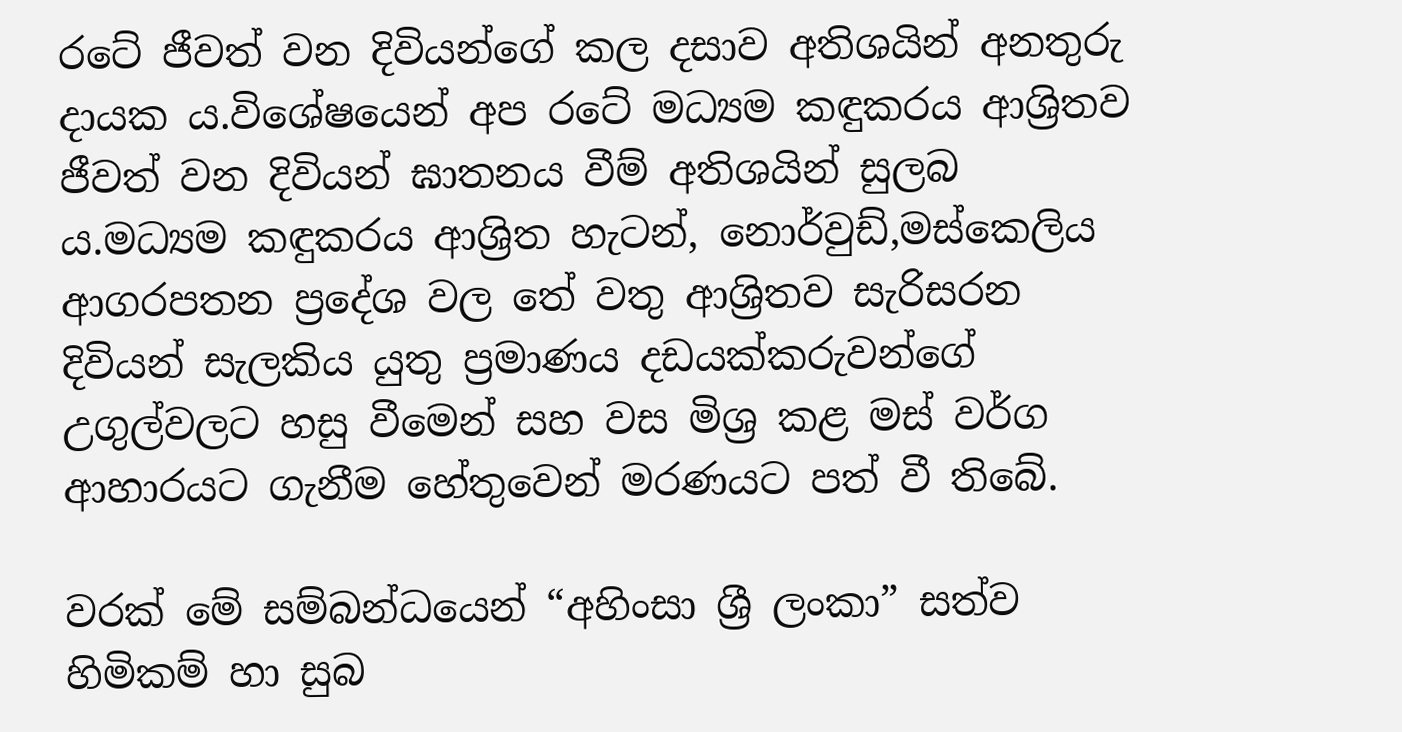රටේ ජීවත් වන දිවියන්ගේ කල දසාව අතිශයින් අනතුරු දායක ය.විශේෂයෙන් අප රටේ මධ්‍යම කඳුකරය ආශ්‍රිතව ජීවත් වන දිවියන් ඝාතනය වීම් අතිශයින් සුලබ ය.මධ්‍යම කඳුකරය ආශ්‍රිත හැටන්, නොර්වුඩ්,මස්කෙලිය ආගරපතන ප්‍රදේශ වල තේ වතු ආශ්‍රිතව සැරිසරන දිවියන් සැලකිය යුතු ප්‍රමාණය දඩයක්කරුවන්ගේ උගුල්වලට හසු වීමෙන් සහ වස මිශ්‍ර කළ මස් වර්ග ආහාරයට ගැනීම හේතුවෙන් මරණයට පත් වී තිබේ.

වරක් මේ සම්බන්ධයෙන් “අහිංසා ශ්‍රී ලංකා” සත්ව හිමිකම් හා සුබ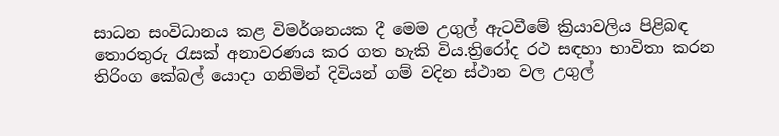සාධන සංවිධානය කළ විමර්ශනයක දී මෙම උගුල් ඇටවීමේ ක්‍රියාවලිය පිළිබඳ තොරතුරු රැසක් අනාවරණය කර ගත හැකි විය.ත්‍රිරෝද රථ සඳහා භාවිතා කරන තිරිංග කේබල් යොදා ගනිමින් දිවියන් ගම් වදින ස්ථාන වල උගුල්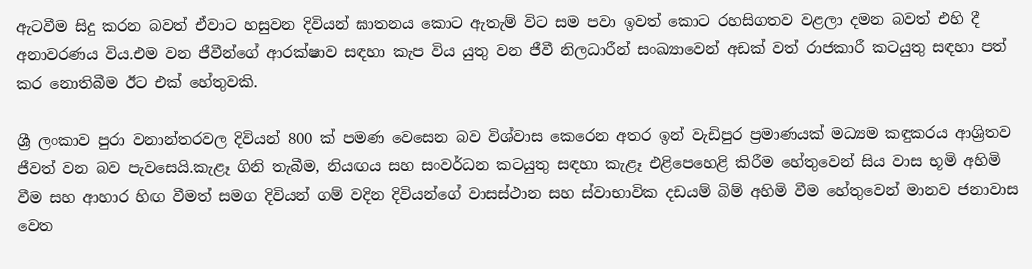ඇටවීම සිදු කරන බවත් ඒවාට හසුවන දිවියන් ඝාතනය කොට ඇතැම් විට සම පවා ඉවත් කොට රහසිගතව වළලා දමන බවත් එහි දී අනාවරණය විය.එම වන ජීවීන්ගේ ආරක්ෂාව සඳහා කැප විය යුතු වන ජීවී නිලධාරීන් සංඛ්‍යාවෙන් අඩක් වත් රාජකාරී කටයුතු සඳහා පත් කර නොතිබීම ඊට එක් හේතුවකි.

ශ්‍රී ලංකාව පුරා වනාන්තරවල දිවියන් 800 ක් පමණ වෙසෙන බව විශ්වාස කෙරෙන අතර ඉන් වැඩිපුර ප්‍රමාණයක් මධ්‍යම කඳුකරය ආශ්‍රිතව ජීවත් වන බව පැවසෙයි.කැළෑ ගිනි තැබීම, නියඟය සහ සංවර්ධන කටයුතු සඳහා කැළෑ එළිපෙහෙළි කිරීම හේතුවෙන් සිය වාස භූමි අහිමි වීම සහ ආහාර හිඟ වීමත් සමග දිවියන් ගම් වදින දිවියන්ගේ වාසස්ථාන සහ ස්වාභාවික දඩයම් බිම් අහිමි වීම හේතුවෙන් මානව ජනාවාස වෙත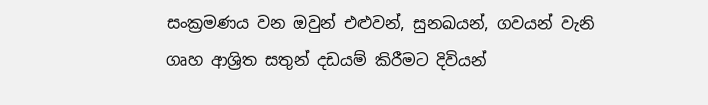සංක්‍රමණය වන ඔවුන් එළුවන්, සුනඛයන්, ගවයන් වැනි ගෘහ ආශ්‍රිත සතුන් දඩයම් කිරීමට දිවියන්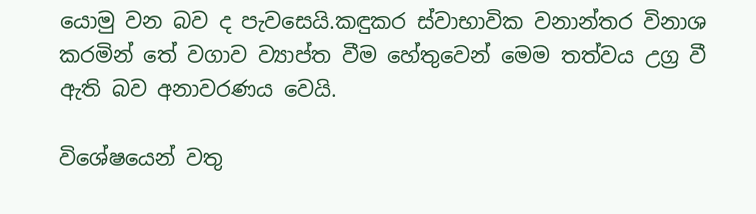යොමු වන බව ද පැවසෙයි.කඳුකර ස්වාභාවික වනාන්තර විනාශ කරමින් තේ වගාව ව්‍යාප්ත වීම හේතුවෙන් මෙම තත්වය උග්‍ර වී ඇති බව අනාවරණය වෙයි.

විශේෂයෙන් වතු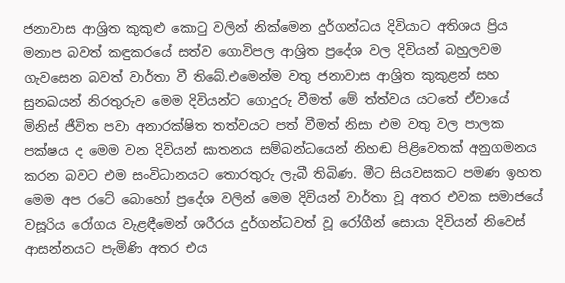ජනාවාස ආශ්‍රිත කුකුළු කොටු වලින් නික්මෙන දුර්ගන්ධය දිවියාට අතිශය ප්‍රිය මනාප බවත් කඳුකරයේ සත්ව ගොවිපල ආශ්‍රිත ප්‍රදේශ වල දිවියන් බහුලවම ගැවසෙන බවත් වාර්තා වී තිබේ.එමෙන්ම වතු ජනාවාස ආශ්‍රිත කුකුළන් සහ සුනඛයන් නිරතුරුව මෙම දිවියන්ට ගොදුරු වීමත් මේ ත්ත්වය යටතේ ඒවායේ මිනිස් ජීවිත පවා අනාරක්ෂිත තත්වයට පත් වීමත් නිසා එම වතු වල පාලක පක්ෂය ද මෙම වන දිවියන් ඝාතනය සම්බන්ධයෙන් නිහඬ පිළිවෙතක් අනුගමනය කරන බවට එම සංවිධානයට තොරතුරු ලැබී තිබිණ. මීට සියවසකට පමණ ඉහත මෙම අප රටේ බොහෝ ප්‍රදේශ වලින් මෙම දිවියන් වාර්තා වූ අතර එවක සමාජයේ වසූරිය රෝගය වැළඳීමෙන් ශරීරය දුර්ගන්ධවත් වූ රෝගීන් සොයා දිවියන් නිවෙස් ආසන්නයට පැමිණි අතර එය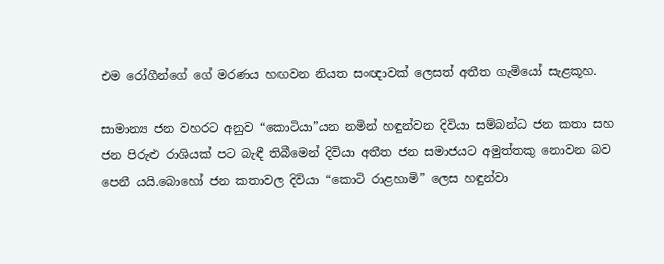එම රෝගීන්ගේ ගේ මරණය හඟවන නියත සංඥාවක් ලෙසත් අතීත ගැමියෝ සැළකූහ.

සාමාන්‍ය ජන වහරට අනුව “කොටියා”යන නමින් හඳුන්වන දිවියා සම්බන්ධ ජන කතා සහ ජන පිරුළු රාශියක් පට බැඳී තිබීමෙන් දිවියා අතීත ජන සමාජයට අමුත්තකු නොවන බව පෙනී යයි.බොහෝ ජන කතාවල දිවියා “කොටි රාළහාමි” ලෙස හඳුන්වා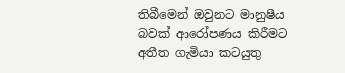තිබීමෙන් ඔවුනට මානුෂීය බවක් ආරෝපණය කිරීමට අතීත ගැමියා කටයුතු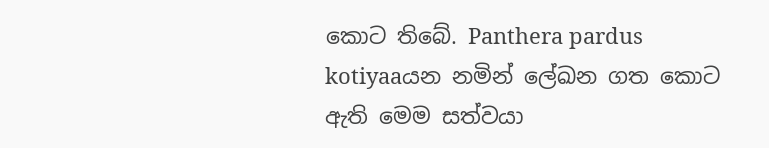කොට තිබේ. Panthera pardus kotiyaaයන නමින් ලේඛන ගත කොට ඇති මෙම සත්වයා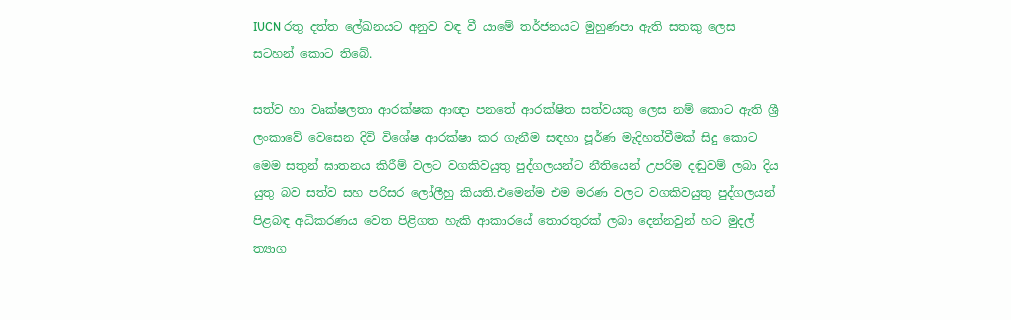IUCN රතු දත්ත ලේඛනයට අනුව වඳ වී යාමේ තර්ජනයට මුහුණපා ඇති සතකු ලෙස සටහන් කොට තිබේ.

සත්ව හා වෘක්ෂලතා ආරක්ෂක ආඥා පනතේ ආරක්ෂිත සත්වයකු ලෙස නම් කොට ඇති ශ්‍රී ලංකාවේ වෙසෙන දිවි විශේෂ ආරක්ෂා කර ගැනීම සඳහා පූර්ණ මැදිහත්වීමක් සිදු කොට මෙම සතුන් ඝාතනය කිරීම් වලට වගකිවයුතු පුද්ගලයන්ට නීතියෙන් උපරිම දඬුවම් ලබා දිය යුතු බව සත්ව සහ පරිසර ලෝලීහු කියති.එමෙන්ම එම මරණ වලට වගකිවයුතු පුද්ගලයන් පිළබඳ අධිකරණය වෙත පිළිගත හැකි ආකාරයේ තොරතුරක් ලබා දෙන්නවුන් හට මුදල් ත්‍යාග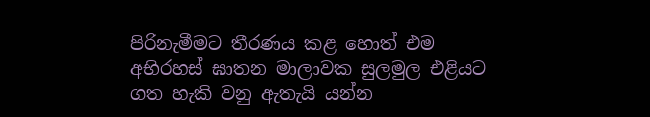පිරිනැමීමට තීරණය කළ හොත් එම අභිරහස් ඝාතන මාලාවක සුලමුල එළියට ගත හැකි වනු ඇතැයි යන්න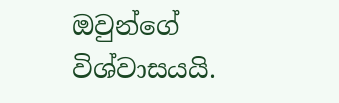ඔවුන්ගේ විශ්වාසයයි.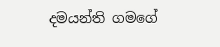දමයන්ති ගමගේ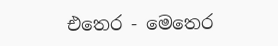එතෙර - මෙතෙර